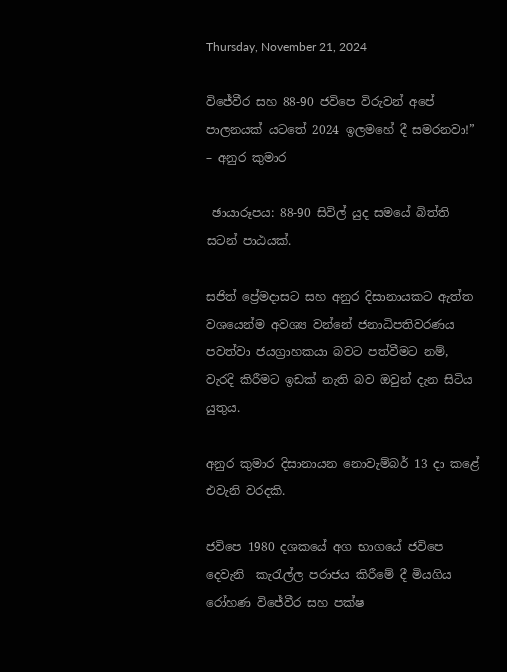Thursday, November 21, 2024

විජේවීර සහ 88-90 ජවිපෙ විරුවන් අපේ පාලනයක් යටතේ 2024 ඉලමහේ දී සමරනවා!” – අනුර කුමාර

 ඡායාරූපය: 88-90 සිවිල් යුද සමයේ බිත්ති සටන් පාඨයක්.

සජිත් ප්‍රේමදාසට සහ අනුර දිසානායකට ඇත්ත වශයෙන්ම අවශ්‍ය වන්නේ ජනාධිපතිවරණය පවත්වා ජයග්‍රාහකයා බවට පත්වීමට නම්, වැරදි කිරීමට ඉඩක් නැති බව ඔවුන් දැන සිටිය යුතුය.

අනුර කුමාර දිසානායන නොවැම්බර් 13 දා කළේ එවැනි වරදකි.

ජවිපෙ 1980 දශකයේ අග භාගයේ ජවිපෙ දෙවැනි  කැරැල්ල පරාජය කිරීමේ දී මියගිය රෝහණ විජේවීර සහ පක්ෂ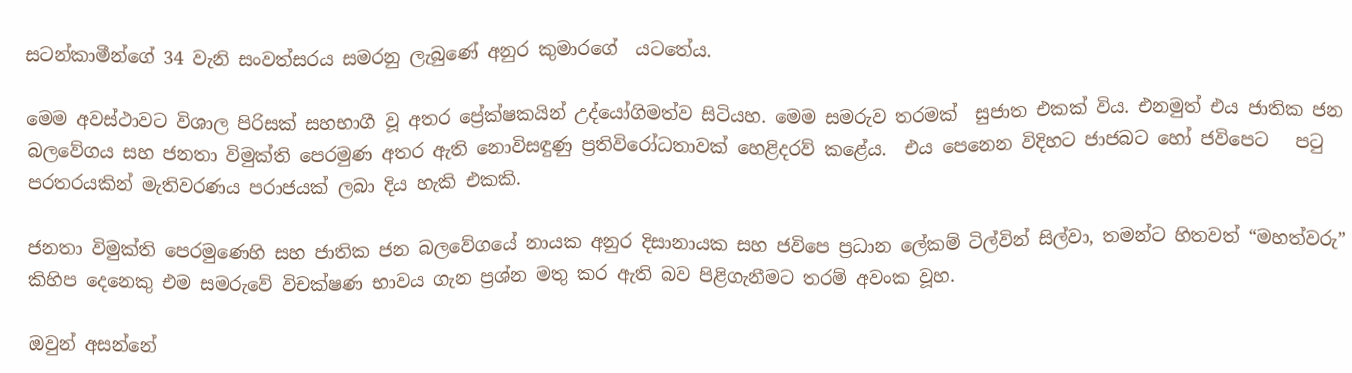සටන්කාමීන්ගේ 34 වැනි සංවත්සරය සමරනු ලැබුණේ අනුර කුමාරගේ  යටතේය.

මෙම අවස්ථාවට විශාල පිරිසක් සහභාගී වූ අතර ප්‍රේක්ෂකයින් උද්යෝගිමත්ව සිටියහ. මෙම සමරුව තරමක්  සුජාත එකක් විය. එනමුත් එය ජාතික ජන බලවේගය සහ ජනතා විමුක්ති පෙරමුණ අතර ඇති නොවිසඳුණු ප්‍රතිවිරෝධතාවක් හෙළිදරව් කළේය.  එය පෙනෙන විදිහට ජාජබට හෝ ජවිපෙට   පටු පරතරයකින් මැතිවරණය පරාජයක් ලබා දිය හැකි එකකි.

ජනතා විමුක්ති පෙරමුණෙහි සහ ජාතික ජන බලවේගයේ නායක අනුර දිසානායක සහ ජවිපෙ ප්‍රධාන ලේකම් ටිල්වින් සිල්වා, තමන්ට හිතවත් “මහත්වරු”  කිහිප දෙනෙකු එම සමරුවේ විචක්ෂණ භාවය ගැන ප්‍රශ්න මතු කර ඇති බව පිළිගැනීමට තරම් අවංක වූහ.

ඔවුන් අසන්නේ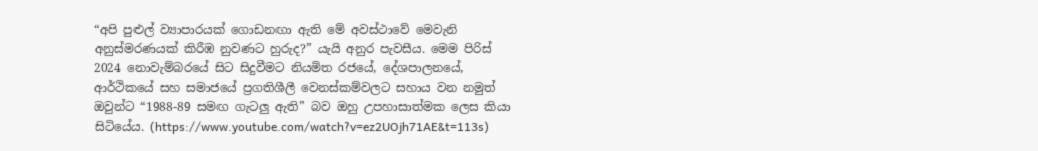“අපි පුළුල් ව්‍යාපාරයක් ගොඩනඟා ඇති මේ අවස්ථාවේ මෙවැනි අනුස්මරණයක් කිරීඹ නුවණට හුරුද?” යැයි අනුර පැවසීය. මෙම පිරිස් 2024 නොවැම්බරයේ සිට සිදුවීමට නියමිත රජයේ, දේශපාලනයේ, ආර්ථිකයේ සහ සමාජයේ ප්‍රගතිශීලී වෙනස්කම්වලට සහාය වන නමුත් ඔවුන්ට “1988-89 සමඟ ගැටලු ඇති” බව ඔහු උපහාසාත්මක ලෙස කියා සිටියේය. (https://www.youtube.com/watch?v=ez2UOjh71AE&t=113s)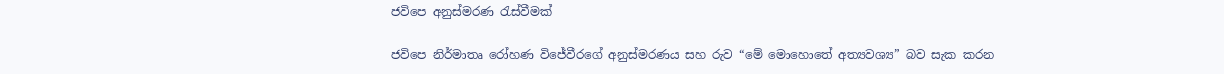ජවිපෙ අනුස්මරණ රැස්වීමක්

ජවිපෙ නිර්මාතෘ රෝහණ විජේවීරගේ අනුස්මරණය සහ රුව “මේ මොහොතේ අත්‍යවශ්‍ය” බව සැක කරන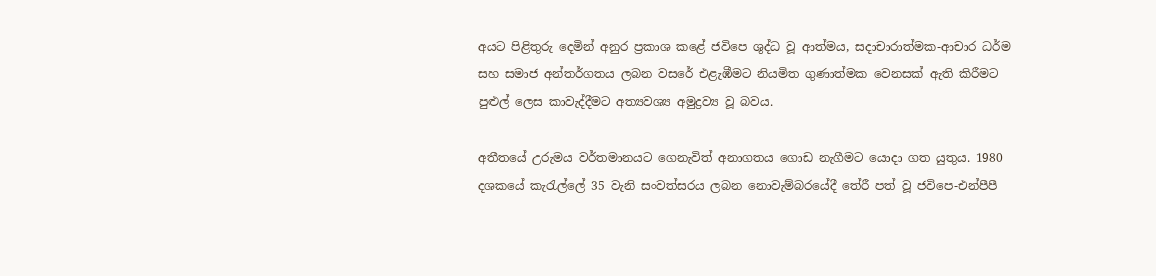අයට පිළිතුරු දෙමින් අනුර ප්‍රකාශ කළේ ජවිපෙ ශුද්ධ වූ ආත්මය, සදාචාරාත්මක-ආචාර ධර්ම සහ සමාජ අන්තර්ගතය ලබන වසරේ එළැඹීමට නියමිත ගුණාත්මක වෙනසක් ඇති කිරීමට  පුළුල් ලෙස කාවැද්දීමට අත්‍යවශ්‍ය අමුද්‍රව්‍ය වූ බවය.

අතීතයේ උරුමය වර්තමානයට ගෙනැවිත් අනාගතය ගොඩ නැගීමට යොදා ගත යුතුය. 1980 දශකයේ කැරැල්ලේ 35 වැනි සංවත්සරය ලබන නොවැම්බරයේදී තේරී පත් වූ ජවිපෙ-එන්පීපී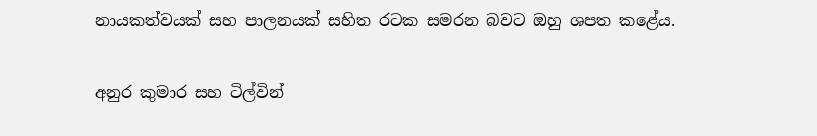නායකත්වයක් සහ පාලනයක් සහිත රටක සමරන බවට ඔහු ශපත කළේය.

අනුර කුමාර සහ ටිල්වින්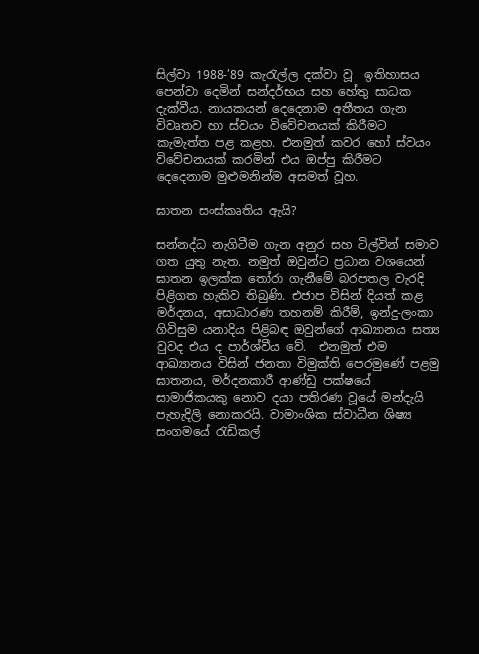සිල්වා 1988-’89 කැරැල්ල දක්වා වූ  ඉතිහාසය පෙන්වා දෙමින් සන්දර්භය සහ හේතු සාධක දැක්වීය. නායකයන් දෙදෙනාම අතීතය ගැන විවෘතව හා ස්වයං විවේචනයක් කිරීමට කැමැත්ත පළ කළහ. එනමුත් කවර හෝ ස්වයං විවේචනයක් කරමින් එය ඔප්පු කිරීමට දෙදෙනාම මුළුමනින්ම අසමත් වූහ.

ඝාතන සංස්කෘතිය ඇයි?

සන්නද්ධ නැගිටීම ගැන අනුර සහ ටිල්වින් සමාව ගත යුතු නැත. නමුත් ඔවුන්ට ප්‍රධාන වශයෙන් ඝාතන ඉලක්ක තෝරා ගැනීමේ බරපතල වැරදි පිළිගත හැකිව තිබුණි. එජාප විසින් දියත් කළ මර්දනය, අසාධාරණ තහනම් කිරීම්, ඉන්දු-ලංකා ගිවිසුම යනාදිය පිළිබඳ ඔවුන්ගේ ආඛ්‍යානය සත්‍ය වුවද එය ද පාර්ශ්වීය වේ.  එනමුත් එම ආඛ්‍යානය විසින් ජනතා විමුක්ති පෙරමුණේ පළමු ඝාතනය, මර්දනකාරී ආණ්ඩු පක්ෂයේ සාමාජිකයකු නොව දයා පතිරණ වූයේ මන්දැයි පැහැදිලි නොකරයි. වාමාංශික ස්වාධීන ශිෂ්‍ය සංගමයේ රැඩිකල්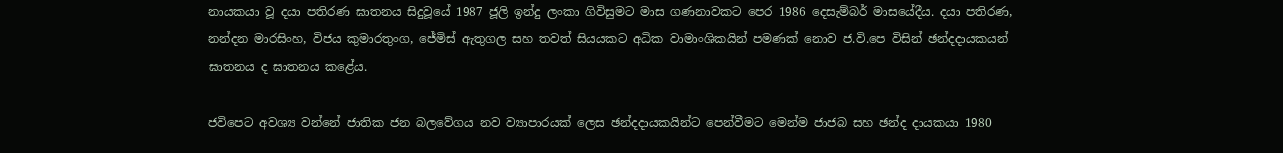නායකයා වූ දයා පතිරණ ඝාතනය සිදුවූයේ 1987 ජූලි ඉන්දු ලංකා ගිවිසුමට මාස ගණනාවකට පෙර 1986 දෙසැම්බර් මාසයේදීය. දයා පතිරණ, නන්දන මාරසිංහ, විජය කුමාරතුංග, ජේමිස් ඇතුගල සහ තවත් සියයකට අධික වාමාංශිකයින් පමණක් නොව ජ.වි.පෙ විසින් ඡන්දදායකයන් ඝාතනය ද ඝාතනය කළේය.

ජවිපෙට අවශ්‍ය වන්නේ ජාතික ජන බලවේගය නව ව්‍යාපාරයක් ලෙස ඡන්දදායකයින්ට පෙන්වීමට මෙන්ම ජාජබ සහ ඡන්ද දායකයා 1980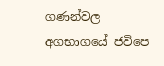ගණන්වල අගභාගයේ ජවිපෙ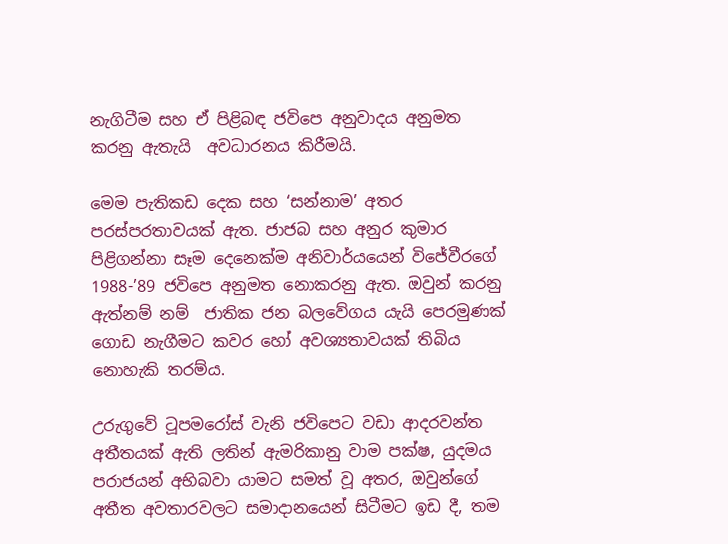නැගිටීම සහ ඒ පිළිබඳ ජවිපෙ අනුවාදය අනුමත කරනු ඇතැයි  අවධාරනය කිරීමයි.

මෙම පැතිකඩ දෙක සහ ‘සන්නාම’ අතර පරස්පරතාවයක් ඇත. ජාජබ සහ අනුර කුමාර පිළිගන්නා සෑම දෙනෙක්ම අනිවාර්යයෙන් විජේවීරගේ 1988-’89 ජවිපෙ අනුමත නොකරනු ඇත. ඔවුන් කරනු ඇත්නම් නම්  ජාතික ජන බලවේගය යැයි පෙරමුණක් ගොඩ නැගීමට කවර හෝ අවශ්‍යතාවයක් තිබිය නොහැකි තරම්ය.

උරුගුවේ ටූපමරෝස් වැනි ජවිපෙට වඩා ආදරවන්ත අතීතයක් ඇති ලතින් ඇමරිකානු වාම පක්ෂ, යුදමය පරාජයන් අභිබවා යාමට සමත් වූ අතර, ඔවුන්ගේ අතීත අවතාරවලට සමාදානයෙන් සිටීමට ඉඩ දී, තම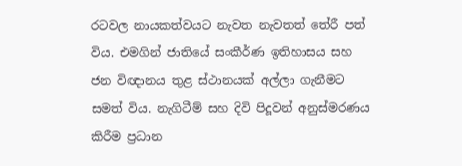රටවල නායකත්වයට නැවත නැවතත් තේරී පත් විය. එමගින් ජාතියේ සංකීර්ණ ඉතිහාසය සහ ජන විඥානය තුළ ස්ථානයක් අල්ලා ගැනීමට සමත් විය. නැගිටීම් සහ දිවි පිදූවන් අනුස්මරණය කිරීම ප්‍රධාන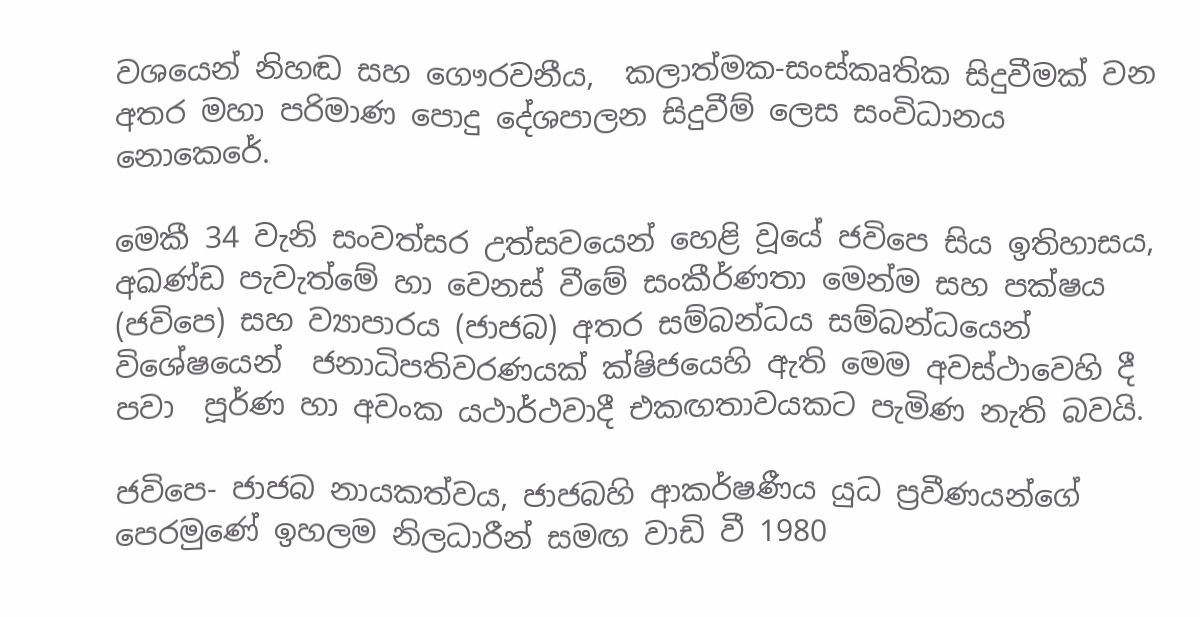වශයෙන් නිහඬ සහ ගෞරවනීය,  කලාත්මක-සංස්කෘතික සිදුවීමක් වන අතර මහා පරිමාණ පොදු දේශපාලන සිදුවීම් ලෙස සංවිධානය නොකෙරේ.

මෙකී 34 වැනි සංවත්සර උත්සවයෙන් හෙළි වූයේ ජවිපෙ සිය ඉතිහාසය, අඛණ්ඩ පැවැත්මේ හා වෙනස් වීමේ සංකීර්ණතා මෙන්ම සහ පක්ෂය (ජවිපෙ) සහ ව්‍යාපාරය (ජාජබ) අතර සම්බන්ධය සම්බන්ධයෙන් විශේෂයෙන්  ජනාධිපතිවරණයක් ක්ෂිජයෙහි ඇති මෙම අවස්ථාවෙහි දී  පවා  පූර්ණ හා අවංක යථාර්ථවාදී එකඟතාවයකට පැමිණ නැති බවයි.

ජවිපෙ- ජාජබ නායකත්වය, ජාජබහි ආකර්ෂණීය යුධ ප්‍රවීණයන්ගේ පෙරමුණේ ඉහලම නිලධාරීන් සමඟ වාඩි වී 1980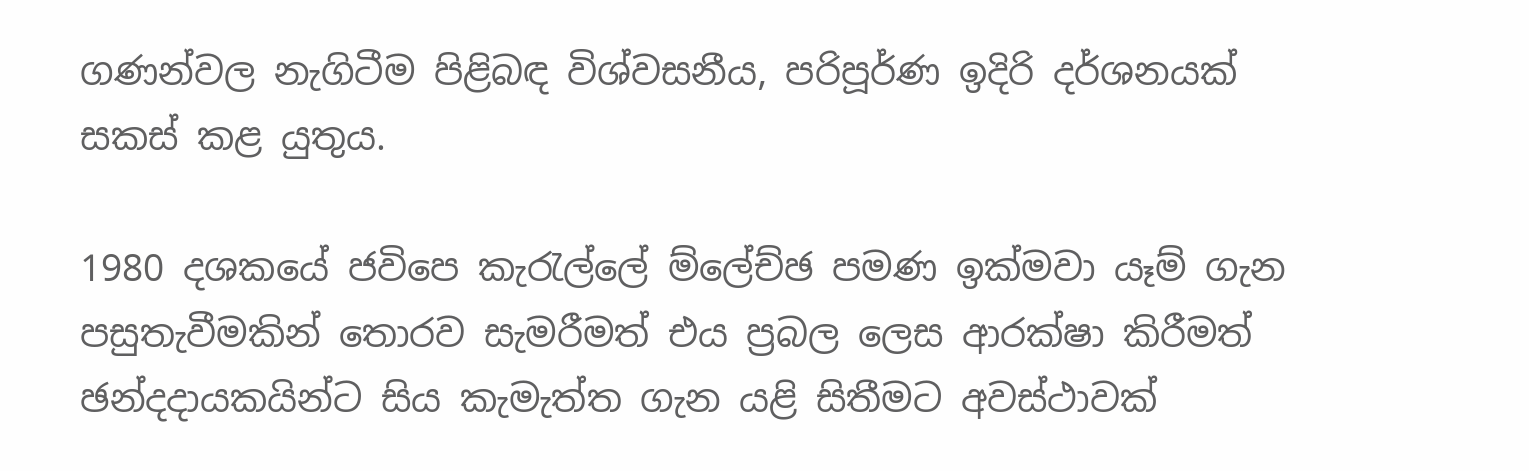ගණන්වල නැගිටීම පිළිබඳ විශ්වසනීය, පරිපූර්ණ ඉදිරි දර්ශනයක් සකස් කළ යුතුය.

1980 දශකයේ ජවිපෙ කැරැල්ලේ ම්ලේච්ඡ පමණ ඉක්මවා යෑම් ගැන පසුතැවීමකින් තොරව සැමරීමත් එය ප්‍රබල ලෙස ආරක්ෂා කිරීමත් ඡන්දදායකයින්ට සිය කැමැත්ත ගැන යළි සිතීමට අවස්ථාවක්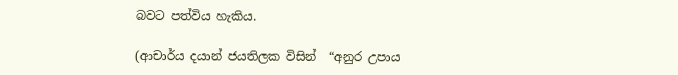බවට පත්විය හැකිය.

(ආචාර්ය දයාන් ජයතිලක විසින්  “අනුර උපාය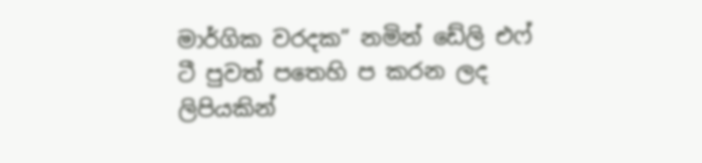මාර්ගික වරදක” නමින් ඩේලි එෆ් ටී පුවත් පතෙහි ප කරන ලද ලිපියකින්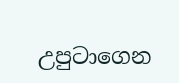උපුටාගෙන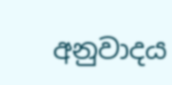අනුවාදය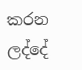කරන ලද්දේ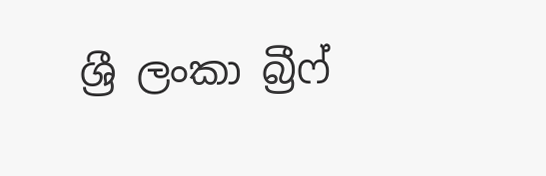ශ්‍රී ලංකා බ්‍රීෆ්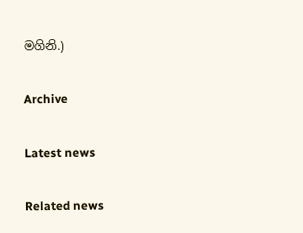මගිනි.)

Archive

Latest news

Related news